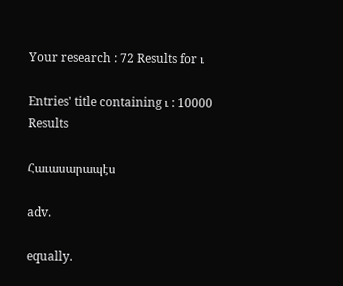Your research : 72 Results for ւ

Entries' title containing ւ : 10000 Results

Հաւասարապէս

adv.

equally.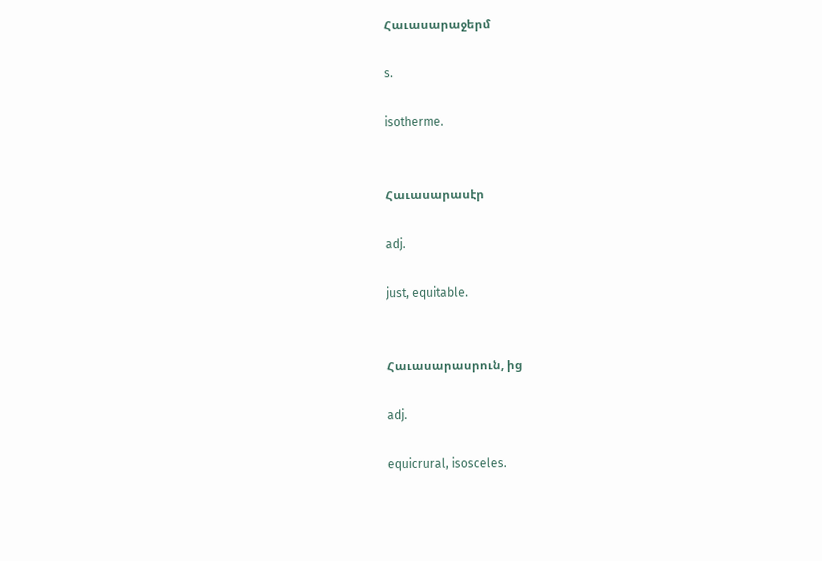Հաւասարաջերմ

s.

isotherme.


Հաւասարասէր

adj.

just, equitable.


Հաւասարասրուն, ից

adj.

equicrural, isosceles.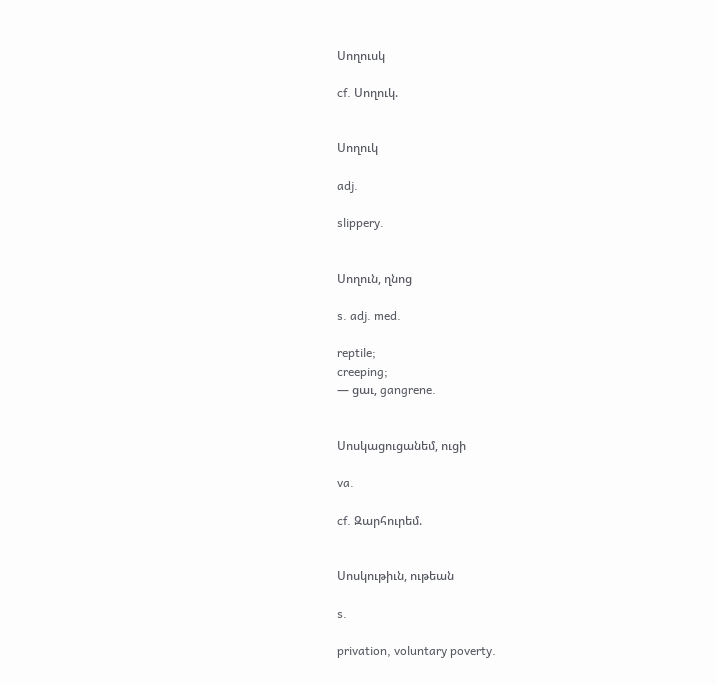Սողուսկ

cf. Սողուկ.


Սողուկ

adj.

slippery.


Սողուն, ղնոց

s. adj. med.

reptile;
creeping;
— ցաւ, gangrene.


Սոսկացուցանեմ, ուցի

va.

cf. Զարհուրեմ.


Սոսկութիւն, ութեան

s.

privation, voluntary poverty.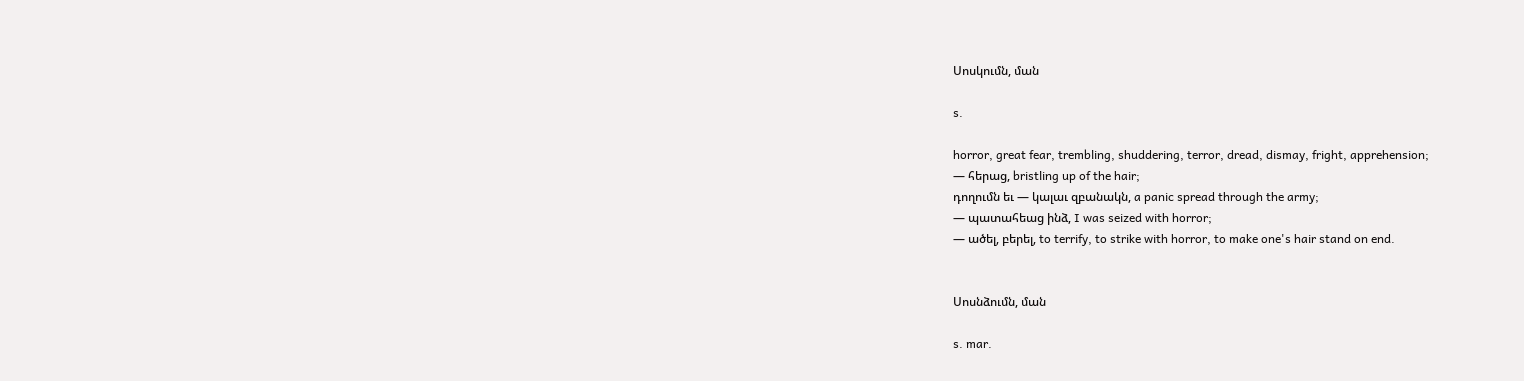Սոսկումն, ման

s.

horror, great fear, trembling, shuddering, terror, dread, dismay, fright, apprehension;
— հերաց, bristling up of the hair;
դողումն եւ — կալաւ զբանակն, a panic spread through the army;
— պատահեաց ինձ, I was seized with horror;
— ածել, բերել, to terrify, to strike with horror, to make one's hair stand on end.


Սոսնձումն, ման

s. mar.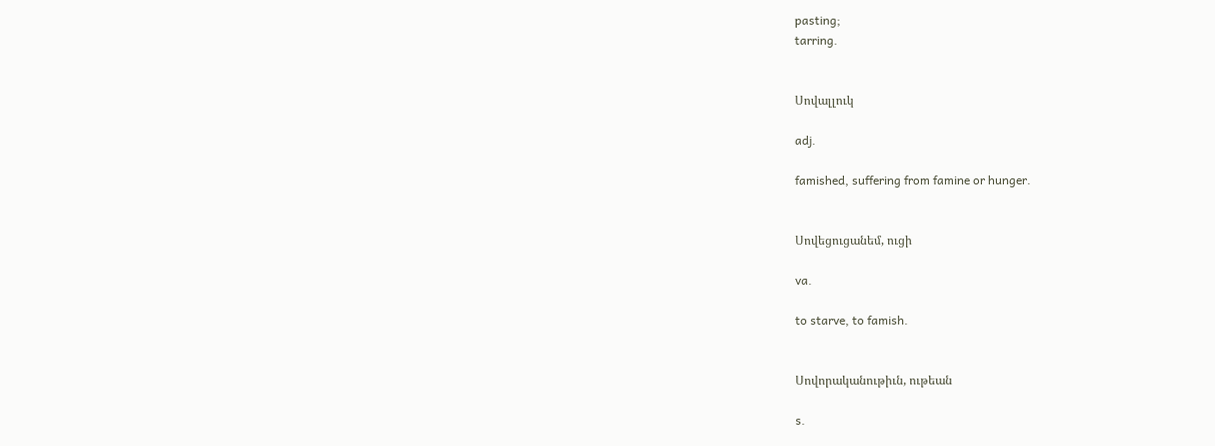pasting;
tarring.


Սովալլուկ

adj.

famished, suffering from famine or hunger.


Սովեցուցանեմ, ուցի

va.

to starve, to famish.


Սովորականութիւն, ութեան

s.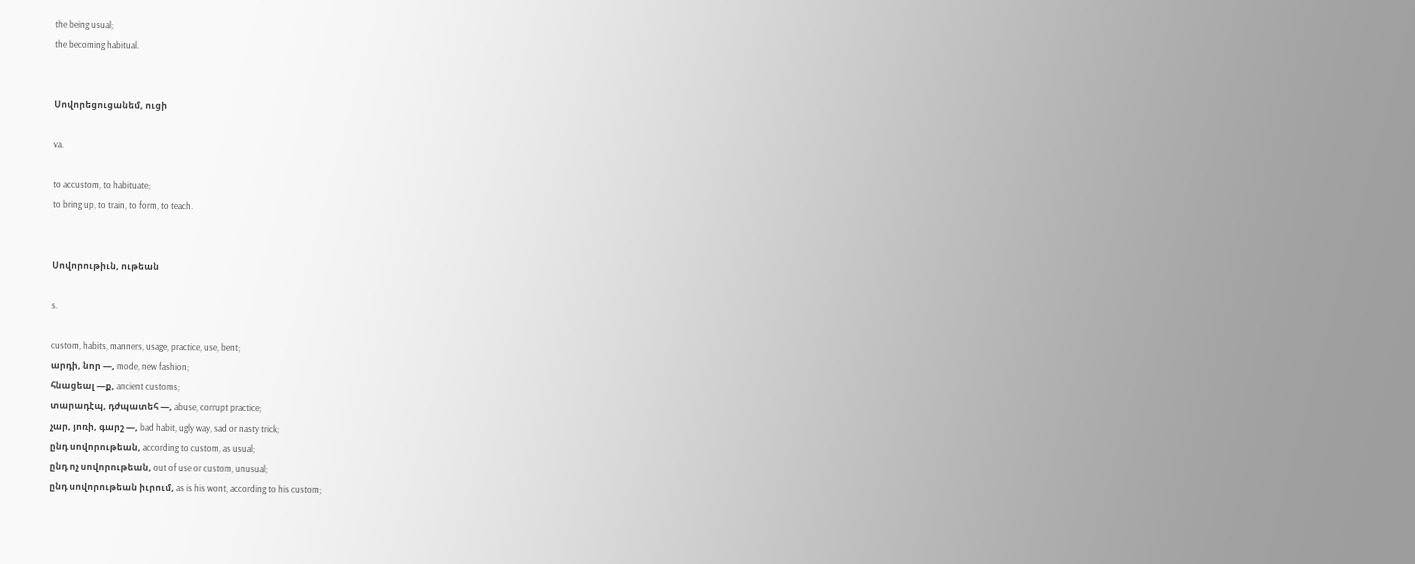the being usual;
the becoming habitual.


Սովորեցուցանեմ, ուցի

va.

to accustom, to habituate;
to bring up, to train, to form, to teach.


Սովորութիւն, ութեան

s.

custom, habits, manners, usage, practice, use, bent;
արդի, նոր —, mode, new fashion;
հնացեալ —ք, ancient customs;
տարադէպ, դժպատեհ —, abuse, corrupt practice;
չար, յոռի, գարշ —, bad habit, ugly way, sad or nasty trick;
ընդ սովորութեան, according to custom, as usual;
ընդ ոչ սովորութեան, out of use or custom, unusual;
ընդ սովորութեան իւրում, as is his wont, according to his custom;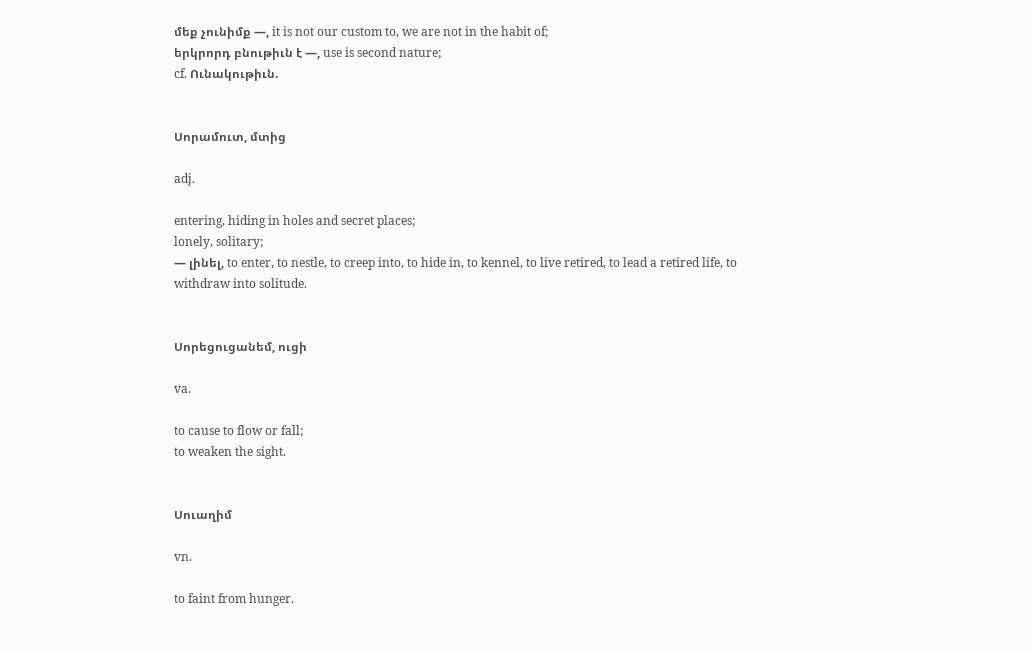մեք չունիմք —, it is not our custom to, we are not in the habit of;
երկրորդ բնութիւն է —, use is second nature;
cf. Ունակութիւն.


Սորամուտ, մտից

adj.

entering, hiding in holes and secret places;
lonely, solitary;
— լինել, to enter, to nestle, to creep into, to hide in, to kennel, to live retired, to lead a retired life, to withdraw into solitude.


Սորեցուցանեմ, ուցի

va.

to cause to flow or fall;
to weaken the sight.


Սուաղիմ

vn.

to faint from hunger.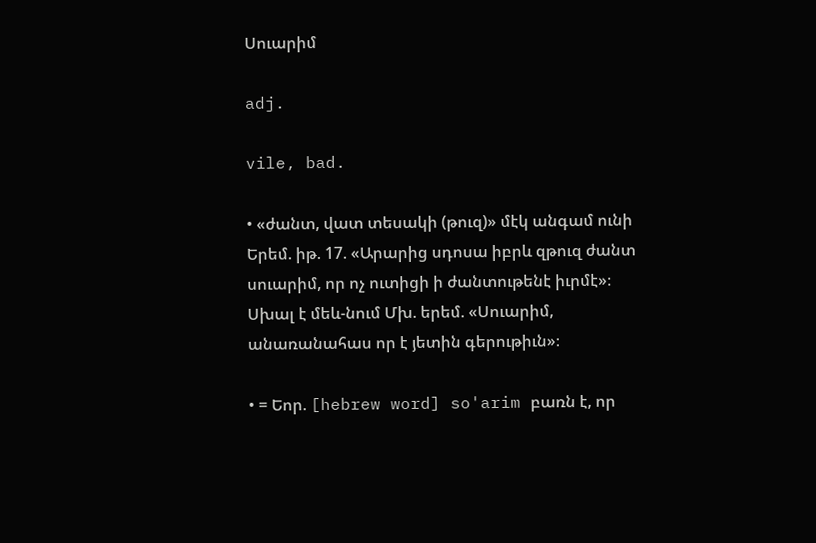Սուարիմ

adj.

vile, bad.

• «ժանտ, վատ տեսակի (թուզ)» մէկ անգամ ունի Երեմ. իթ. 17. «Արարից սդոսա իբրև զթուզ ժանտ սուարիմ, որ ոչ ուտիցի ի ժանտութենէ իւրմէ»։ Սխալ է մեև-նում Մխ. երեմ. «Սուարիմ, անառանահաս որ է յետին գերութիւն»։

• = Եոր. [hebrew word] so'arim բառն է, որ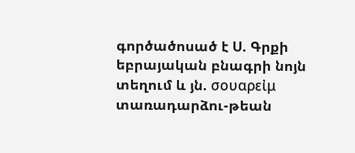գործածոսած է Ս. Գրքի եբրայական բնագրի նոյն տեղում և յն. σουαρεἰμ տառադարձու-թեան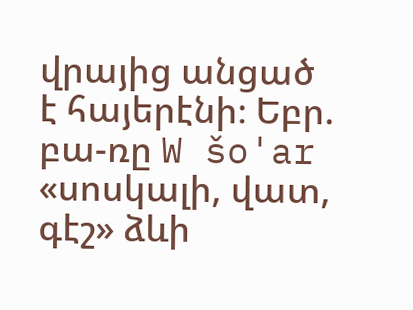վրայից անցած է հայերէնի։ Եբր. բա-ռը W šo'ar «սոսկալի, վատ, գէշ» ձևի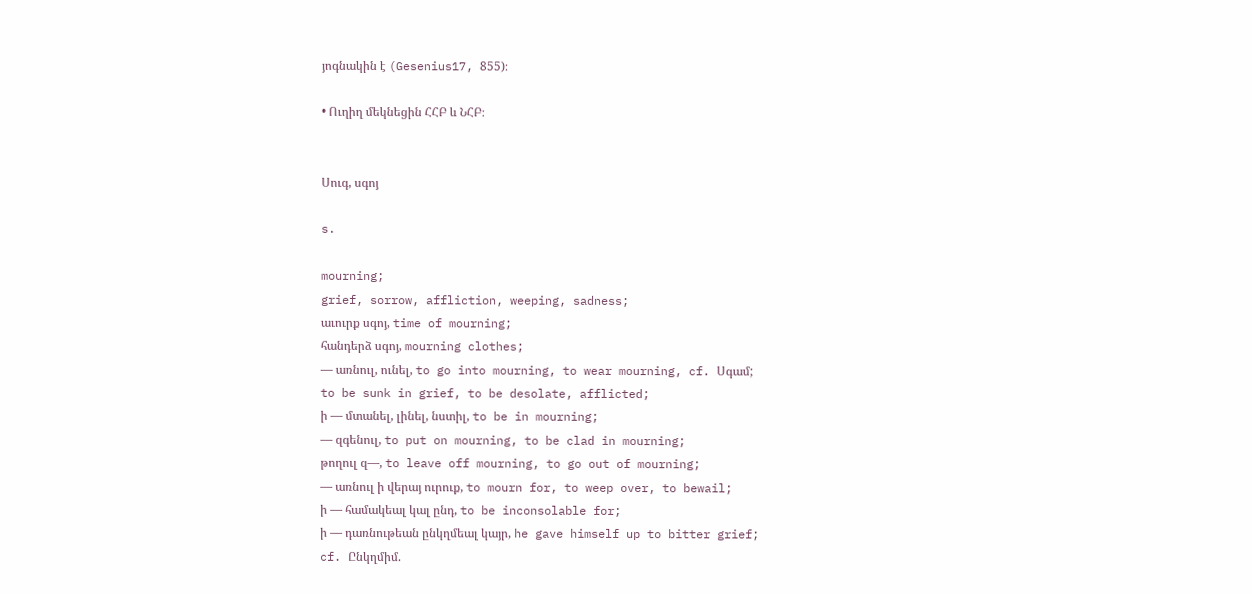յոգնակին է (Gesenius17, 855)։

• Ուղիղ մեկնեցին ՀՀԲ և ՆՀԲ։


Սուգ, սգոյ

s.

mourning;
grief, sorrow, affliction, weeping, sadness;
աւուրք սգոյ, time of mourning;
հանդերձ սգոյ, mourning clothes;
— առնուլ, ունել, to go into mourning, to wear mourning, cf. Սգամ;
to be sunk in grief, to be desolate, afflicted;
ի — մտանել, լինել, նստիլ, to be in mourning;
— զգենուլ, to put on mourning, to be clad in mourning;
թողուլ զ—, to leave off mourning, to go out of mourning;
— առնուլ ի վերայ ուրուք, to mourn for, to weep over, to bewail;
ի — համակեալ կալ ընդ, to be inconsolable for;
ի — դառնութեան ընկղմեալ կայր, he gave himself up to bitter grief;
cf. Ընկղմիմ.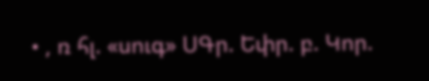• , ռ հլ. «սուգ» ՍԳր. Եփր. բ. Կոր.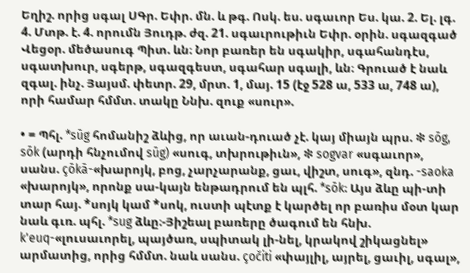Եղիշ. որից սգալ ՍԳր. Եփր. մն. և թգ. Ոսկ. ես. սգաւոր Ես. կա. 2. Ել. լգ. 4. Մտթ. է. 4. որումն Յուդթ. ժզ. 21. սգաւրութիւն Եփր. օրին. սգազգած Վեցօր. մեծասուգ Պիտ. ևն։ Նոր բառեր են սգակիր, սգահանդէս, սգատխուր, սգերթ, սգազգեստ, սգահար սգալի, ևն։ Գրուած է նաև զգալ. ինչ. Յայսմ. փետր. 29, մրտ. 1, մայ. 15 (էջ 528 ա, 533 ա, 748 ա), որի համար հմմտ. տակը Ննխ. զուք «սուր».

• = Պհլ. *sūg հոմանիշ ձևից, որ աւան-դուած չէ. կայ միայն պրս. ❇ sōg, sōk (արդի հնչումով sūg) «սուգ, տխրութիւն», ❇ sogvar «սգաւոր», սանս. çōkā-«խարոյկ, բոց, չարչարանք, ցաւ, վիշտ, սուգ», զնդ. -saoka «խարոյկ», որոնք սա-կայն ենթադրում են պլհ. *sōk։ Այս ձևը պի-տի տար հայ. *սոյկ կամ *սոկ, ուստի պէտք է կարծել որ բառիս մօտ կար նաև գւռ. պհլ. *sug ձևը։-Յիշեալ բառերը ծագում են հնխ. k'euq-«լուսաւորել, պայծառ, սպիտակ լի-նել, կրակով շիկացնել» արմատից, որից հմմտ. նաև սանս. çočiti «փայլիլ, այրել, ցաւիլ, սգալ»,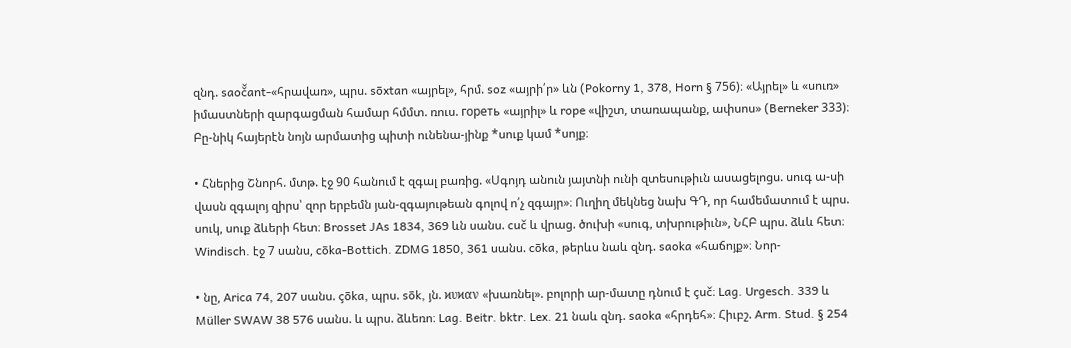զնդ. saoč̌ant-«հրավառ», պրս. sōxtan «այրել», հրմ. soz «այրի՛ր» ևն (Pokorny 1, 378, Horn § 756)։ «Այրել» և «սուռ» իմաստների զարգացման համար հմմտ. ռուս. горeть «այրիլ» և rope «վիշտ, տառապանք, ափսոս» (Berneker 333)։ Բը-նիկ հայերէն նոյն արմատից պիտի ունենա-յինք *սուք կամ *սոյք։

• Հներից Շնորհ. մտթ. էջ 90 հանում է զգալ բառից. «Սգոյդ անուն յայտնի ունի զտեսութիւն ասացելոցս. սուգ ա-սի վասն զգալոյ զիրս՝ զոր երբեմն յան-զգայութեան գոլով ո՛չ զգայր»։ Ուղիղ մեկնեց նախ ԳԴ, որ համեմատում է պրս. սուկ, սուք ձևերի հետ։ Brosset JAs 1834, 369 ևն սանս. cuč և վրաց. ծուխի «սուգ, տխրութիւն», ՆՀԲ պրս. ձևև հետ։ Windisch. էջ 7 սանս, cōka-Bottich. ZDMG 1850, 361 սանս. cōka, թերևս նաև զնդ. saoka «հաճոյք»։ Նոր-

• նը, Arica 74, 207 սանս. çōka, պրս. sōk, յն. ϰυϰαν «խառնել». բոլորի ար-մատը դնում է çuč։ Lag. Urgesch. 339 և Müller SWAW 38 576 սանս. և պրս. ձևեռո։ Lag. Beitr. bktr. Lex. 21 նաև զնդ. saoka «հրդեհ»։ Հիւբշ. Arm. Stud. § 254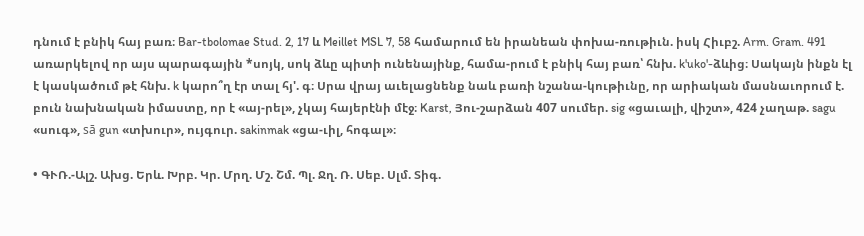դնում է բնիկ հայ բառ։ Bar-tbolomae Stud. 2, 17 և Meillet MSL 7, 58 համարում են իրանեան փոխա-ռութիւն. իսկ Հիւբշ. Arm. Gram. 491 առարկելով որ այս պարագային *սոյկ, սոկ ձևը պիտի ունենայինք, համա-րում է բնիկ հայ բառ՝ հնխ. k'uko'-ձևից։ Սակայն ինքն էլ է կասկածում թէ հնխ. k կարո՞ղ էր տալ հյ'. գ։ Սրա վրայ աւելացնենք նաև բառի նշանա-կութիւնը, որ արիական մասնաւորում է. բուն նախնական իմաստը, որ է «այ-րել», չկայ հայերէնի մէջ։ Karst, Յու-շարձան 407 սումեր. sig «ցաւալի, վիշտ», 424 չաղաթ. sagu «սուգ», sā gun «տխուր», ույգուր. sakinmak «ցա-ւիլ, հոգալ»։

• ԳՒՌ.-Ալշ. Ախց. Երև. Խրբ. Կր. Մրղ. Մշ. Շմ. Պլ. Ջղ. Ռ. Սեբ. Սլմ. Տիգ.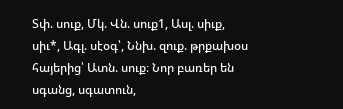Տփ. սուք, Մկ. Վն. սուք1, Ասլ. սիւք, սիւ*, Ագլ. սէօգ՝, Ննխ. զուք. թրքախօս հայերից՝ Ատն. սուք։ Նոր բառեր են սգանց, սգատուն,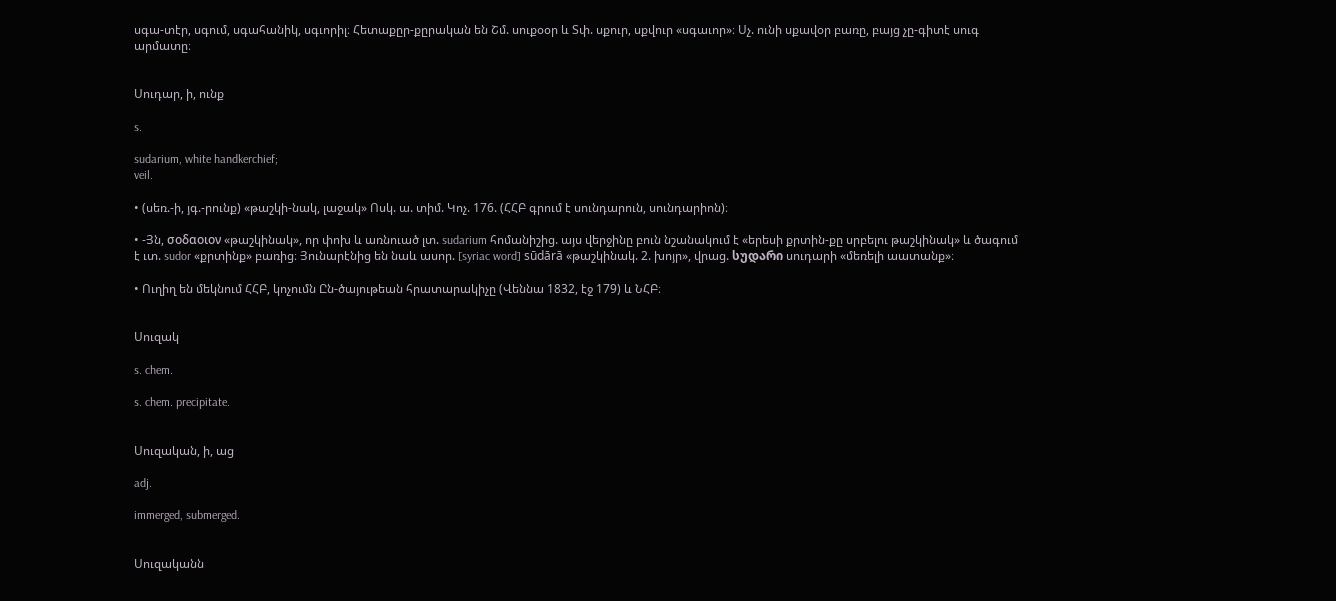սգա-տէր, սգում, սգահանիկ, սգւորիլ։ Հետաքըր-քըրական են Շմ. սուքօօր և Տփ. սքուր, սքվուր «սգաւոր»։ Սչ. ունի սքավօր բառը, բայց չը-գիտէ սուգ արմատը։


Սուդար, ի, ունք

s.

sudarium, white handkerchief;
veil.

• (սեռ.-ի, յգ.-րունք) «թաշկի-նակ, լաջակ» Ոսկ. ա. տիմ. Կոչ. 176. (ՀՀԲ գրում է սունդարուն, սունդարիոն)։

• -Յն, σοδαοιον «թաշկինակ», որ փոխ և առնուած լտ. sudarium հոմանիշից. այս վերջինը բուն նշանակում է «երեսի քրտին-քը սրբելու թաշկինակ» և ծագում է ւտ. sudor «քրտինք» բառից։ Յունարէնից են նաև ասոր. [syriac word] sūdārā «թաշկինակ. 2. խոյր», վրաց. სუდარი սուդարի «մեռելի աատանք»։

• Ուղիղ են մեկնում ՀՀԲ, կոչումն Ըն-ծայութեան հրատարակիչը (Վեննա 1832, էջ 179) և ՆՀԲ։


Սուզակ

s. chem.

s. chem. precipitate.


Սուզական, ի, աց

adj.

immerged, submerged.


Սուզականն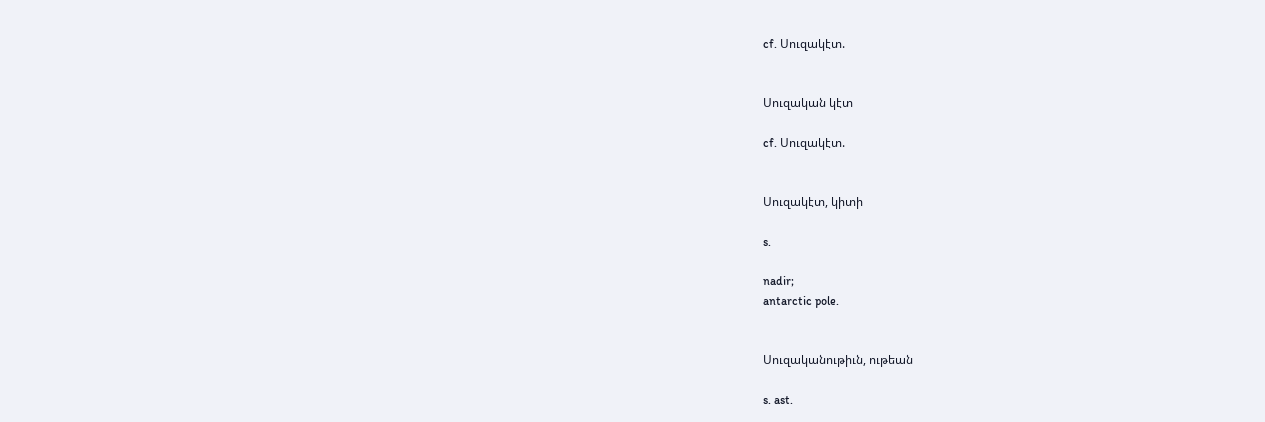cf. Սուզակէտ.


Սուզական կէտ

cf. Սուզակէտ.


Սուզակէտ, կիտի

s.

nadir;
antarctic pole.


Սուզականութիւն, ութեան

s. ast.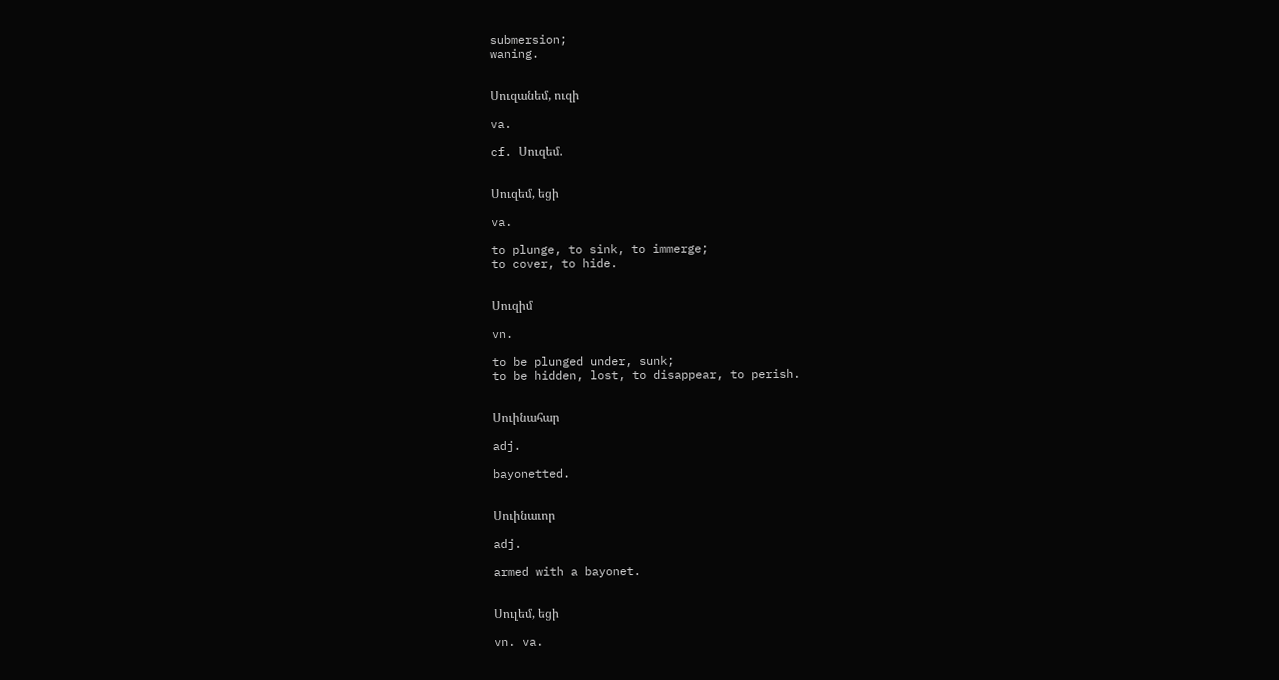submersion;
waning.


Սուզանեմ, ուզի

va.

cf. Սուզեմ.


Սուզեմ, եցի

va.

to plunge, to sink, to immerge;
to cover, to hide.


Սուզիմ

vn.

to be plunged under, sunk;
to be hidden, lost, to disappear, to perish.


Սուինահար

adj.

bayonetted.


Սուինաւոր

adj.

armed with a bayonet.


Սուլեմ, եցի

vn. va.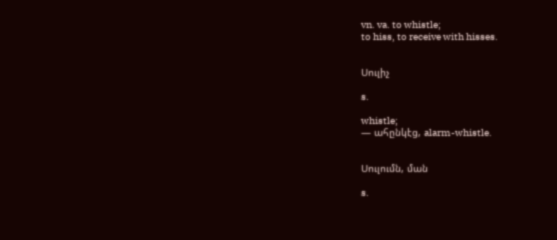vn. va. to whistle;
to hiss, to receive with hisses.


Սուլիչ

s.

whistle;
— ահընկէց, alarm-whistle.


Սուլումն, ման

s.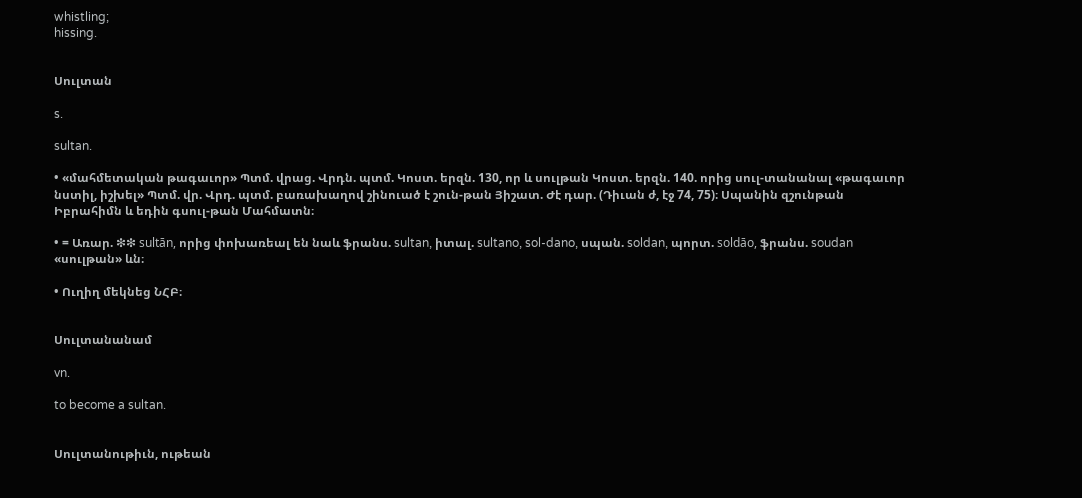whistling;
hissing.


Սուլտան

s.

sultan.

• «մահմետական թագաւոր» Պտմ. վրաց. Վրդն. պտմ. Կոստ. երզն. 130, որ և սուլթան Կոստ. երզն. 140. որից սուլ-տանանալ «թագաւոր նստիլ, իշխել» Պտմ. վր. Վրդ. պտմ. բառախաղով շինուած է շուն-թան Յիշատ. Ժէ դար. (Դիւան ժ, էջ 74, 75)։ Սպանին զշունթան Իբրահիմն և եդին գսուլ-թան Մահմատն։

• = Առար. ❇❇ sultān, որից փոխառեալ են նաև ֆրանս. sultan, իտալ. sultano, sol-dano, սպան. soldan, պորտ. soldāo, ֆրանս. soudan «սուլթան» ևն։

• Ուղիղ մեկնեց ՆՀԲ։


Սուլտանանամ

vn.

to become a sultan.


Սուլտանութիւն, ութեան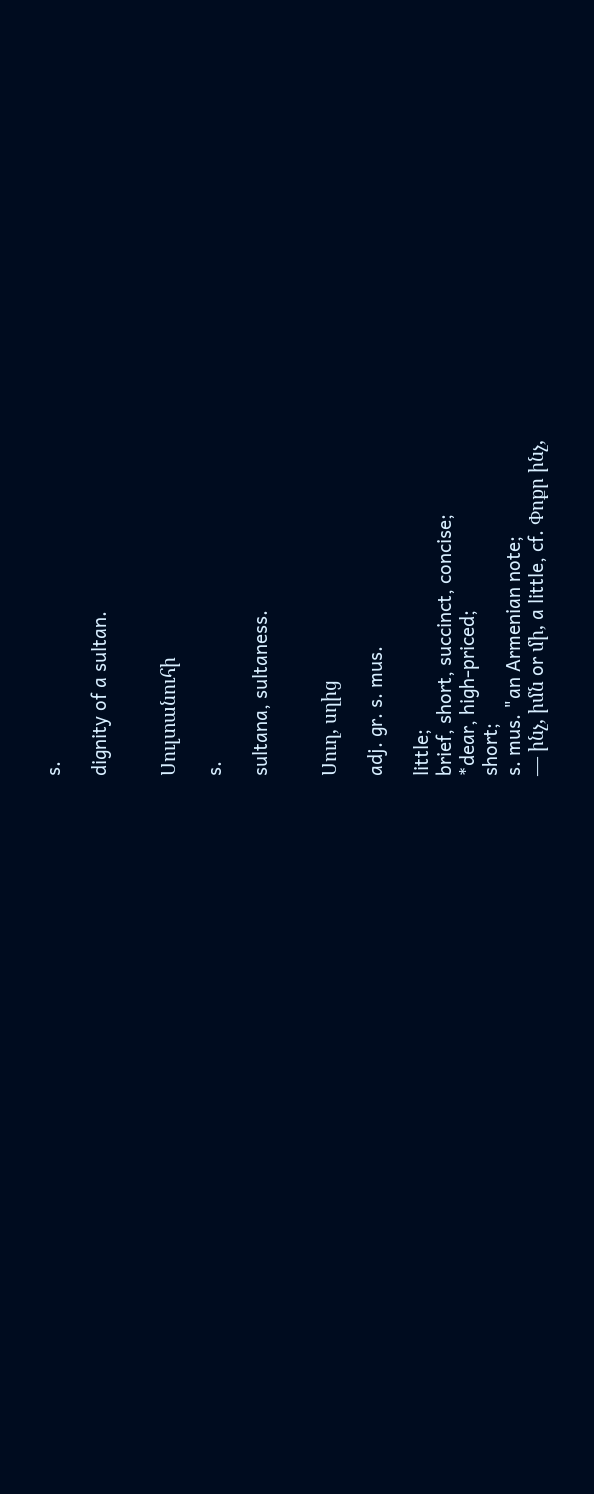s.

dignity of a sultan.


Սուլտանուհի

s.

sultana, sultaness.


Սուղ, սղից

adj. gr. s. mus.

little;
brief, short, succinct, concise;
*dear, high-priced;
short;
s. mus. "an Armenian note;
— ինչ, իմն or մի, a little, cf. Փոքր ինչ,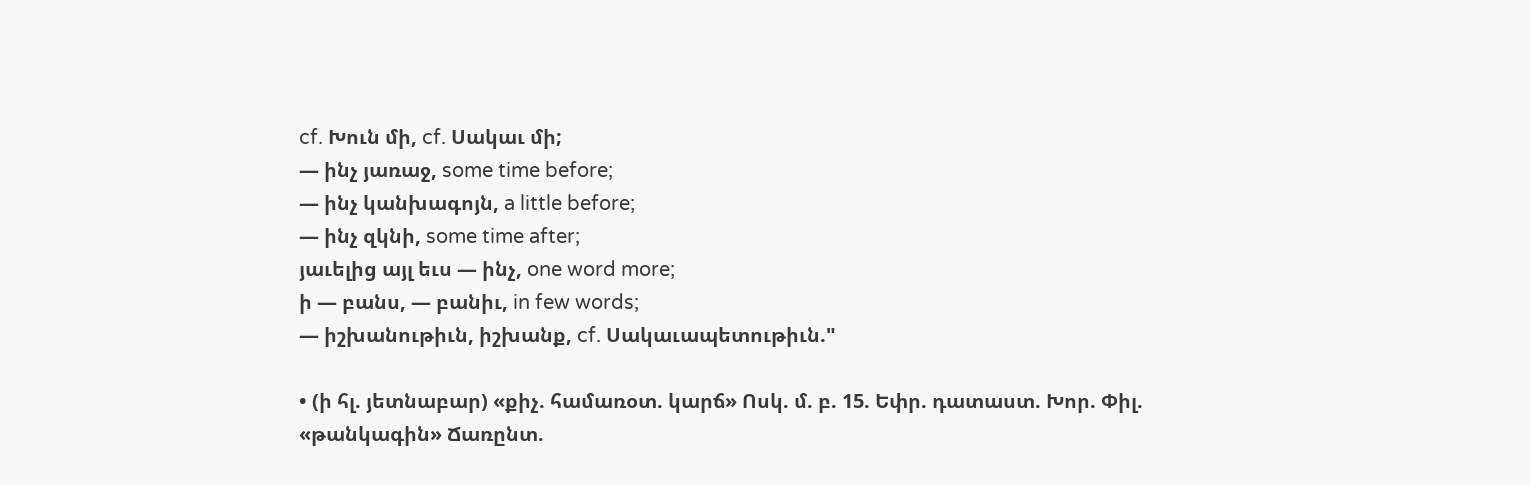cf. Խուն մի, cf. Սակաւ մի;
— ինչ յառաջ, some time before;
— ինչ կանխագոյն, a little before;
— ինչ զկնի, some time after;
յաւելից այլ եւս — ինչ, one word more;
ի — բանս, — բանիւ, in few words;
— իշխանութիւն, իշխանք, cf. Սակաւապետութիւն."

• (ի հլ. յետնաբար) «քիչ. համառօտ. կարճ» Ոսկ. մ. բ. 15. Եփր. դատաստ. Խոր. Փիլ. «թանկագին» Ճառընտ.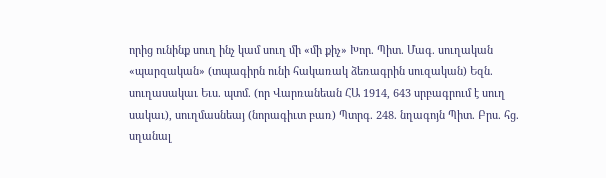որից ունինք սուղ ինչ կամ սուղ մի «մի քիչ» Խոր. Պիտ. Մագ. սուղական «պարզական» (տպագիրն ունի հակառակ ձեռագրին սուզական) Եզն. սուղասակաւ Եւս. պտմ. (որ Վարռանեան ՀԱ 1914, 643 սրբագրում է սուղ սակաւ), սուղմասնեայ (նորագիւտ բառ) Պտրգ. 248. նղագոյն Պիտ. Բրս. հց. սղանալ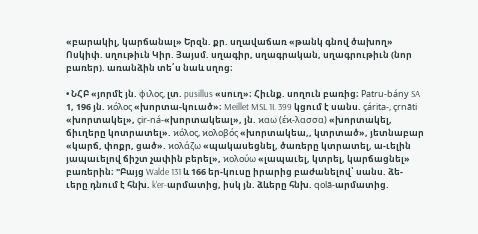«բարակիլ, կարճանալ» Երզն. քր. սղավաճառ «թանկ գնով ծախող» Ոսկիփ. սղութիւն Կիր. Յայսմ. սղագիր, սղագրական, սղագրութիւն (նոր բառեր). առանձին տե՛ս նաև սղոց։

• ՆՀԲ «յորմէ յն. φιλος, լտ. pusillus «սուղ»։ Հիւնք. սողուն բառից։ Patru-bány SA 1, 196 յն. ϰόλος «խորտա-կուած»։ Meillet MSL 1I. 399 կցում է սանս. çárita-, çrnāti «խորտակել», çir-ná-«խորտակեալ», յն. ϰαω (έϰ-λασσα) «խորտակել, ճիւղերը կոտրատել». ϰόλος, ϰολοβός «խորտակեա,, կտրտած», յետնաբար «կարճ, փոքր, ցած». ϰολάζω «պակասեցնել, ծառերը կտրատել, ա-ւելին յապաւելով ճիշտ չափին բերել», ϰολούω «լապաւել, կտրել, կարճացնել» բառերին։ "Բայց Walde 131 և 166 եր-կուսը իրարից բաժանելով՝ սանս. ձե-ւերը դնում է հնխ. k'er-արմատից, իսկ յն. ձևերը հնխ. qolā-արմատից.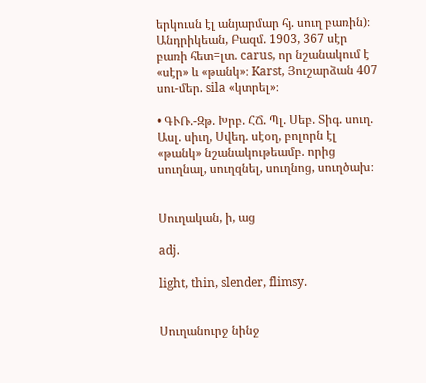երկուսն էլ անյարմար հյ. սուղ բառին)։ Անդրիկեան, Բազմ. 1903, 367 սէր բառի հետ=լտ. carus, որ նշանակում է «սէր» և «թանկ»։ Karst, Յուշարձան 407 սու-մեր. sila «կտրել»։

• ԳՒՌ.-Զթ. Խրբ. ՀՃ. Պլ. Սեբ. Տիգ. սուղ. Ասլ. սիւղ, Սվեդ. սէօղ, բոլորն էլ «թանկ» նշանակութեամբ. որից սուղնալ, սուղզնել, սուղնոց, սուղծախ։


Սուղական, ի, աց

adj.

light, thin, slender, flimsy.


Սուղանուրջ նինջ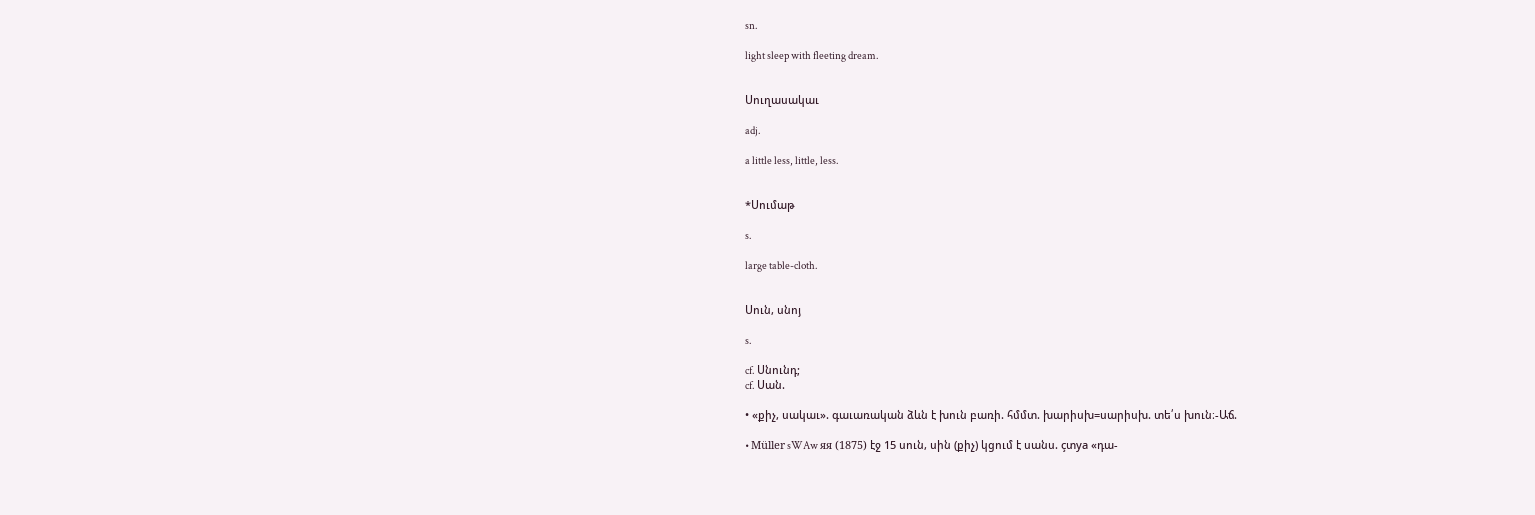sn.

light sleep with fleeting dream.


Սուղասակաւ

adj.

a little less, little, less.


*Սումաթ

s.

large table-cloth.


Սուն, սնոյ

s.

cf. Սնունդ;
cf. Սան.

• «քիչ, սակաւ». գաւառական ձևն է խուն բառի. հմմտ. խարիսխ=սարիսխ. տե՛ս խուն։-Աճ.

• Müller sWAw яя (1875) էջ 15 սուն, սին (քիչ) կցում է սանս. çտya «դա-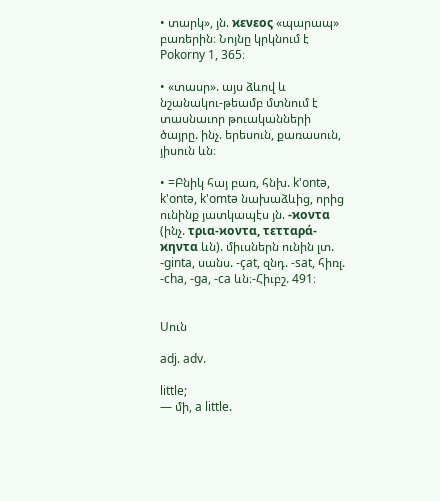• տարկ», յն. ϰενεος «պարապ» բառերին։ Նոյնը կրկնում է Pokorny 1, 365։

• «տասր». այս ձևով և նշանակու-թեամբ մտնում է տասնաւոր թուականների ծայրը. ինչ. երեսուն, քառասուն, յիսուն ևն։

• =Բնիկ հայ բառ, հնխ. k'ontə, k'ontə, k'omtə նախաձևից, որից ունինք յատկապէս յն. -ϰοντα (ինչ. τρια-ϰοντα, τετταρά-ϰηντα ևն). միւսներն ունին լտ. -ginta, սանս. -çat, զնդ. -sat, հիռլ. -cha, -ga, -ca ևն։-Հիւբշ. 491։


Սուն

adj. adv.

little;
— մի, a little.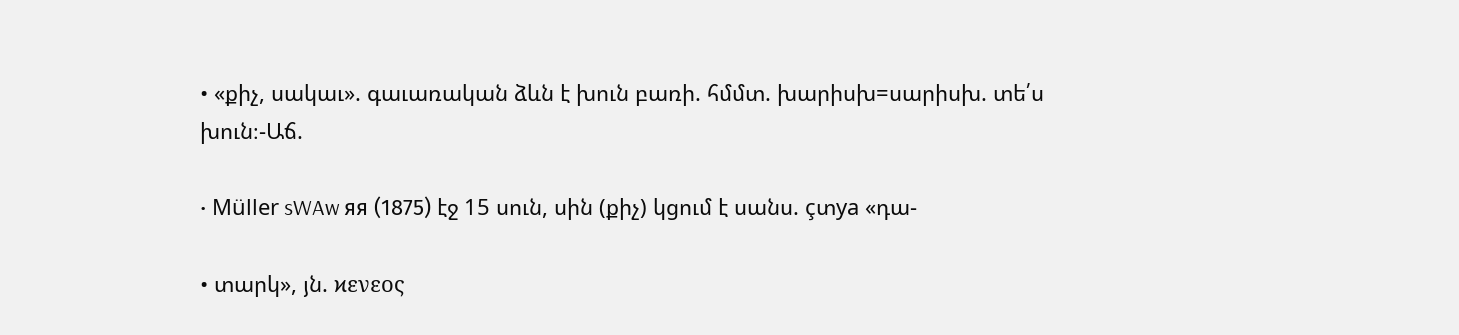• «քիչ, սակաւ». գաւառական ձևն է խուն բառի. հմմտ. խարիսխ=սարիսխ. տե՛ս խուն։-Աճ.

• Müller sWAw яя (1875) էջ 15 սուն, սին (քիչ) կցում է սանս. çտya «դա-

• տարկ», յն. ϰενεος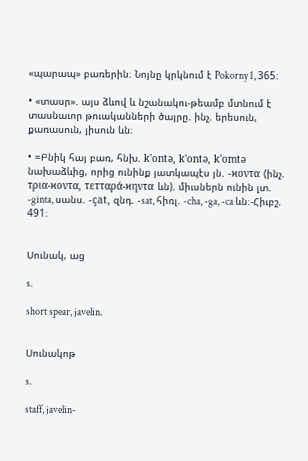«պարապ» բառերին։ Նոյնը կրկնում է Pokorny 1, 365։

• «տասր». այս ձևով և նշանակու-թեամբ մտնում է տասնաւոր թուականների ծայրը. ինչ. երեսուն, քառասուն, յիսուն ևն։

• =Բնիկ հայ բառ, հնխ. k'ontə, k'ontə, k'omtə նախաձևից, որից ունինք յատկապէս յն. -ϰοντα (ինչ. τρια-ϰοντα, τετταρά-ϰηντα ևն). միւսներն ունին լտ. -ginta, սանս. -çat, զնդ. -sat, հիռլ. -cha, -ga, -ca ևն։-Հիւբշ. 491։


Սունակ, աց

s.

short spear, javelin.


Սունակոթ

s.

staff, javelin-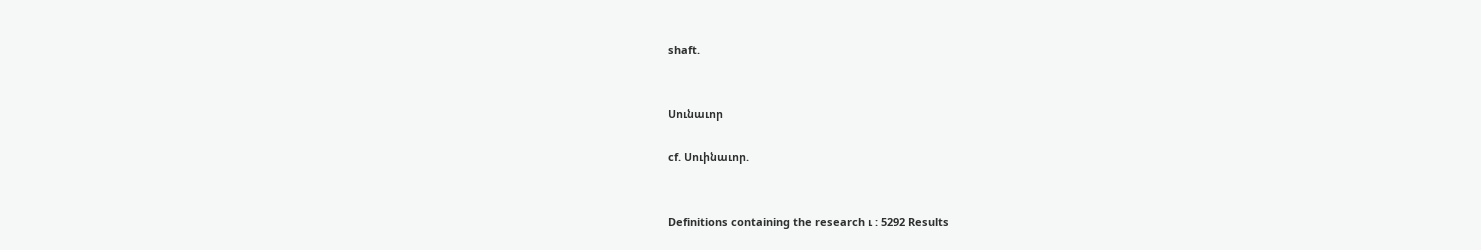shaft.


Սունաւոր

cf. Սուինաւոր.


Definitions containing the research ւ : 5292 Results